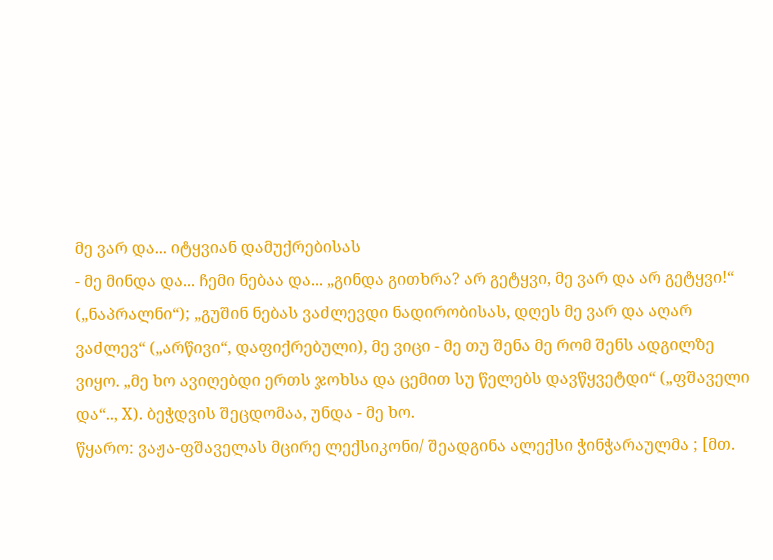მე ვარ და... იტყვიან დამუქრებისას
- მე მინდა და... ჩემი ნებაა და... „გინდა გითხრა? არ გეტყვი, მე ვარ და არ გეტყვი!“ („ნაპრალნი“); „გუშინ ნებას ვაძლევდი ნადირობისას, დღეს მე ვარ და აღარ ვაძლევ“ („არწივი“, დაფიქრებული), მე ვიცი - მე თუ შენა მე რომ შენს ადგილზე ვიყო. „მე ხო ავიღებდი ერთს ჯოხსა და ცემით სუ წელებს დავწყვეტდი“ („ფშაველი და“.., X). ბეჭდვის შეცდომაა, უნდა - მე ხო.
წყარო: ვაჟა-ფშაველას მცირე ლექსიკონი/ შეადგინა ალექსი ჭინჭარაულმა ; [მთ.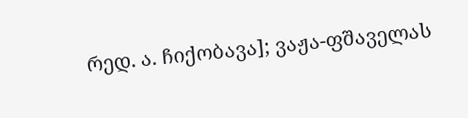რედ. ა. ჩიქობავა]; ვაჟა-ფშაველას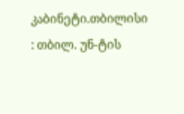კაბინეტი.თბილისი : თბილ. უნ-ტის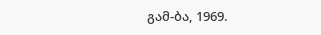გამ-ბა, 1969.